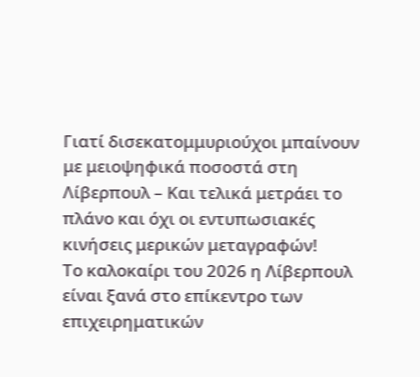Γιατί δισεκατομμυριούχοι μπαίνουν με μειοψηφικά ποσοστά στη Λίβερπουλ – Και τελικά μετράει το πλάνο και όχι οι εντυπωσιακές κινήσεις μερικών μεταγραφών!
Το καλοκαίρι του 2026 η Λίβερπουλ είναι ξανά στο επίκεντρο των επιχειρηματικών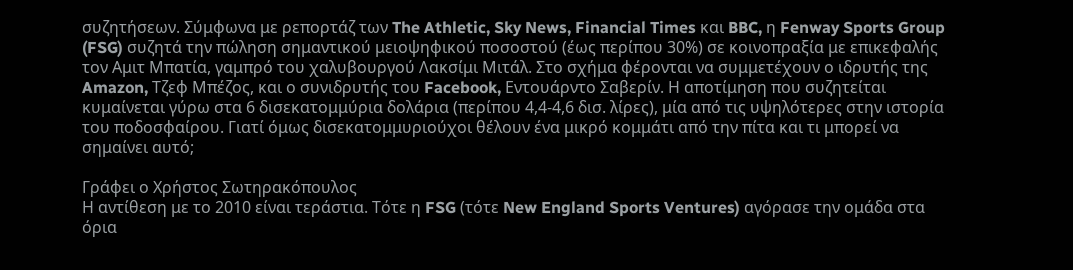συζητήσεων. Σύμφωνα με ρεπορτάζ των The Athletic, Sky News, Financial Times και BBC, η Fenway Sports Group (FSG) συζητά την πώληση σημαντικού μειοψηφικού ποσοστού (έως περίπου 30%) σε κοινοπραξία με επικεφαλής τον Αμιτ Μπατία, γαμπρό του χαλυβουργού Λακσίμι Μιτάλ. Στο σχήμα φέρονται να συμμετέχουν ο ιδρυτής της Amazon, Τζεφ Μπέζος, και ο συνιδρυτής του Facebook, Εντουάρντο Σαβερίν. Η αποτίμηση που συζητείται κυμαίνεται γύρω στα 6 δισεκατομμύρια δολάρια (περίπου 4,4-4,6 δισ. λίρες), μία από τις υψηλότερες στην ιστορία του ποδοσφαίρου. Γιατί όμως δισεκατομμυριούχοι θέλουν ένα μικρό κομμάτι από την πίτα και τι μπορεί να σημαίνει αυτό;

Γράφει ο Χρήστος Σωτηρακόπουλος
Η αντίθεση με το 2010 είναι τεράστια. Τότε η FSG (τότε New England Sports Ventures) αγόρασε την ομάδα στα όρια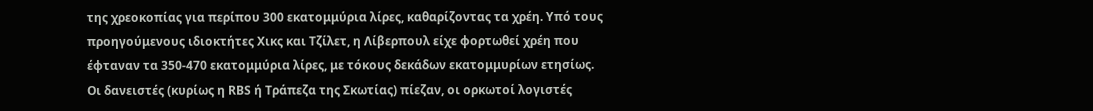της χρεοκοπίας για περίπου 300 εκατομμύρια λίρες, καθαρίζοντας τα χρέη. Υπό τους προηγούμενους ιδιοκτήτες Χικς και Τζίλετ, η Λίβερπουλ είχε φορτωθεί χρέη που έφταναν τα 350-470 εκατομμύρια λίρες, με τόκους δεκάδων εκατομμυρίων ετησίως.
Οι δανειστές (κυρίως η RBS ή Τράπεζα της Σκωτίας) πίεζαν, οι ορκωτοί λογιστές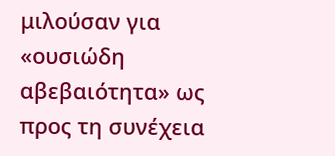μιλούσαν για «ουσιώδη αβεβαιότητα» ως προς τη συνέχεια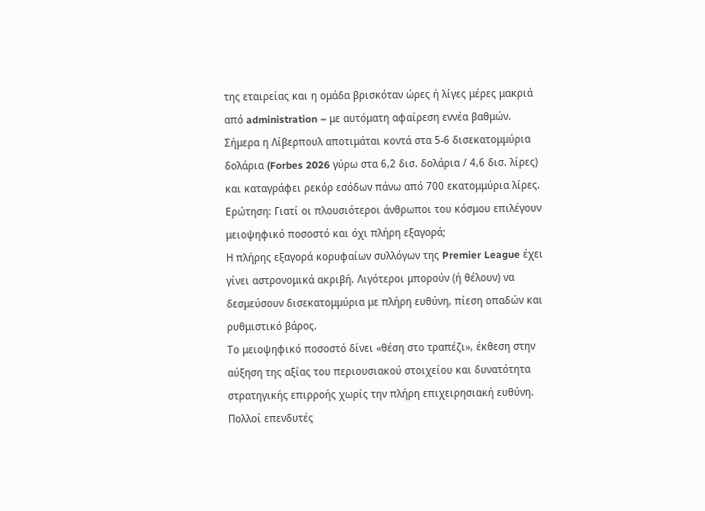της εταιρείας και η ομάδα βρισκόταν ώρες ή λίγες μέρες μακριά από administration – με αυτόματη αφαίρεση εννέα βαθμών.
Σήμερα η Λίβερπουλ αποτιμάται κοντά στα 5-6 δισεκατομμύρια δολάρια (Forbes 2026 γύρω στα 6,2 δισ. δολάρια / 4,6 δισ. λίρες) και καταγράφει ρεκόρ εσόδων πάνω από 700 εκατομμύρια λίρες.
Ερώτηση: Γιατί οι πλουσιότεροι άνθρωποι του κόσμου επιλέγουν μειοψηφικό ποσοστό και όχι πλήρη εξαγορά;
Η πλήρης εξαγορά κορυφαίων συλλόγων της Premier League έχει γίνει αστρονομικά ακριβή. Λιγότεροι μπορούν (ή θέλουν) να δεσμεύσουν δισεκατομμύρια με πλήρη ευθύνη, πίεση οπαδών και ρυθμιστικό βάρος.
Το μειοψηφικό ποσοστό δίνει «θέση στο τραπέζι», έκθεση στην αύξηση της αξίας του περιουσιακού στοιχείου και δυνατότητα στρατηγικής επιρροής χωρίς την πλήρη επιχειρησιακή ευθύνη. Πολλοί επενδυτές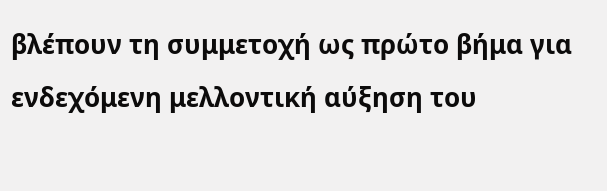βλέπουν τη συμμετοχή ως πρώτο βήμα για ενδεχόμενη μελλοντική αύξηση του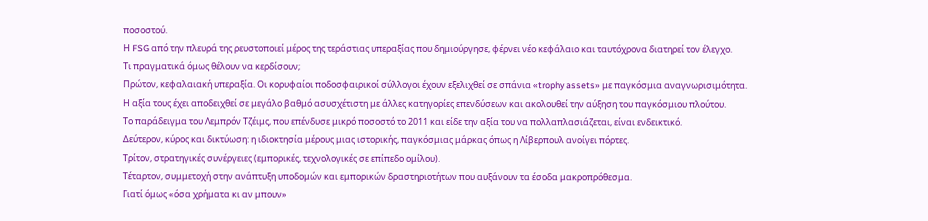ποσοστού.
Η FSG από την πλευρά της ρευστοποιεί μέρος της τεράστιας υπεραξίας που δημιούργησε, φέρνει νέο κεφάλαιο και ταυτόχρονα διατηρεί τον έλεγχο.
Τι πραγματικά όμως θέλουν να κερδίσουν;
Πρώτον, κεφαλαιακή υπεραξία. Οι κορυφαίοι ποδοσφαιρικοί σύλλογοι έχουν εξελιχθεί σε σπάνια «trophy assets» με παγκόσμια αναγνωρισιμότητα. Η αξία τους έχει αποδειχθεί σε μεγάλο βαθμό ασυσχέτιστη με άλλες κατηγορίες επενδύσεων και ακολουθεί την αύξηση του παγκόσμιου πλούτου.
Το παράδειγμα του Λεμπρόν Τζέιμς, που επένδυσε μικρό ποσοστό το 2011 και είδε την αξία του να πολλαπλασιάζεται, είναι ενδεικτικό.
Δεύτερον, κύρος και δικτύωση: η ιδιοκτησία μέρους μιας ιστορικής, παγκόσμιας μάρκας όπως η Λίβερπουλ ανοίγει πόρτες.
Τρίτον, στρατηγικές συνέργειες (εμπορικές, τεχνολογικές σε επίπεδο ομίλου).
Τέταρτον, συμμετοχή στην ανάπτυξη υποδομών και εμπορικών δραστηριοτήτων που αυξάνουν τα έσοδα μακροπρόθεσμα.
Γιατί όμως «όσα χρήματα κι αν μπουν»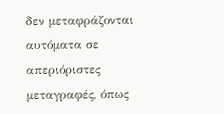δεν μεταφράζονται αυτόματα σε απεριόριστες μεταγραφές, όπως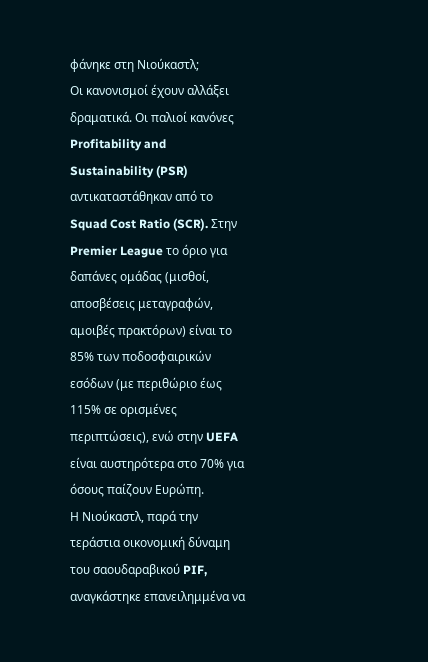φάνηκε στη Νιούκαστλ;
Οι κανονισμοί έχουν αλλάξει δραματικά. Οι παλιοί κανόνες Profitability and Sustainability (PSR) αντικαταστάθηκαν από το Squad Cost Ratio (SCR). Στην Premier League το όριο για δαπάνες ομάδας (μισθοί, αποσβέσεις μεταγραφών, αμοιβές πρακτόρων) είναι το 85% των ποδοσφαιρικών εσόδων (με περιθώριο έως 115% σε ορισμένες περιπτώσεις), ενώ στην UEFA είναι αυστηρότερα στο 70% για όσους παίζουν Ευρώπη.
Η Νιούκαστλ, παρά την τεράστια οικονομική δύναμη του σαουδαραβικού PIF, αναγκάστηκε επανειλημμένα να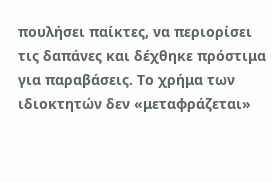πουλήσει παίκτες, να περιορίσει τις δαπάνες και δέχθηκε πρόστιμα για παραβάσεις. Το χρήμα των ιδιοκτητών δεν «μεταφράζεται»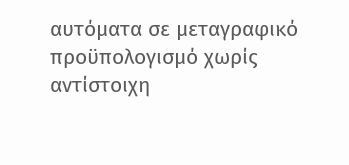αυτόματα σε μεταγραφικό προϋπολογισμό χωρίς αντίστοιχη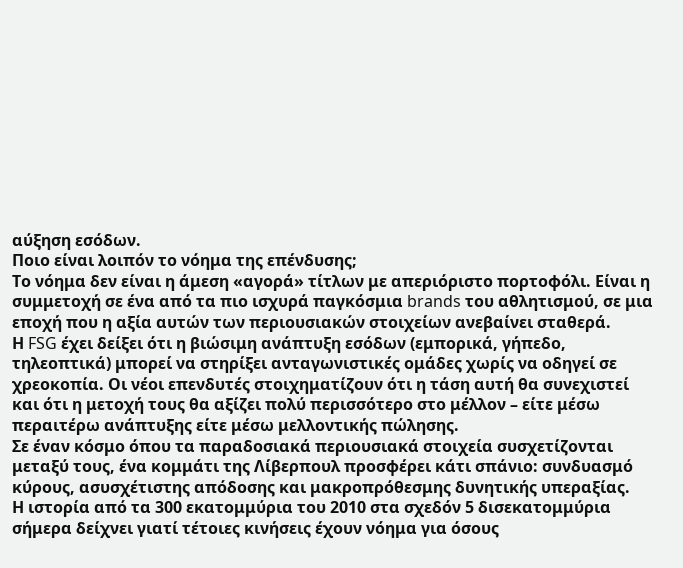αύξηση εσόδων.
Ποιο είναι λοιπόν το νόημα της επένδυσης;
Το νόημα δεν είναι η άμεση «αγορά» τίτλων με απεριόριστο πορτοφόλι. Είναι η συμμετοχή σε ένα από τα πιο ισχυρά παγκόσμια brands του αθλητισμού, σε μια εποχή που η αξία αυτών των περιουσιακών στοιχείων ανεβαίνει σταθερά.
Η FSG έχει δείξει ότι η βιώσιμη ανάπτυξη εσόδων (εμπορικά, γήπεδο, τηλεοπτικά) μπορεί να στηρίξει ανταγωνιστικές ομάδες χωρίς να οδηγεί σε χρεοκοπία. Οι νέοι επενδυτές στοιχηματίζουν ότι η τάση αυτή θα συνεχιστεί και ότι η μετοχή τους θα αξίζει πολύ περισσότερο στο μέλλον – είτε μέσω περαιτέρω ανάπτυξης είτε μέσω μελλοντικής πώλησης.
Σε έναν κόσμο όπου τα παραδοσιακά περιουσιακά στοιχεία συσχετίζονται μεταξύ τους, ένα κομμάτι της Λίβερπουλ προσφέρει κάτι σπάνιο: συνδυασμό κύρους, ασυσχέτιστης απόδοσης και μακροπρόθεσμης δυνητικής υπεραξίας.
Η ιστορία από τα 300 εκατομμύρια του 2010 στα σχεδόν 5 δισεκατομμύρια σήμερα δείχνει γιατί τέτοιες κινήσεις έχουν νόημα για όσους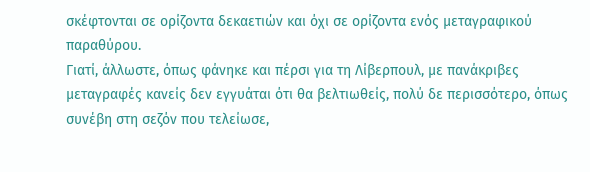σκέφτονται σε ορίζοντα δεκαετιών και όχι σε ορίζοντα ενός μεταγραφικού παραθύρου.
Γιατί, άλλωστε, όπως φάνηκε και πέρσι για τη Λίβερπουλ, με πανάκριβες μεταγραφές κανείς δεν εγγυάται ότι θα βελτιωθείς, πολύ δε περισσότερο, όπως συνέβη στη σεζόν που τελείωσε,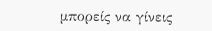μπορείς να γίνεις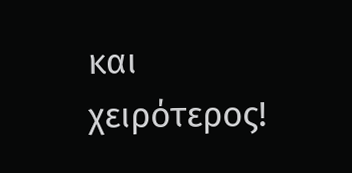και χειρότερος!